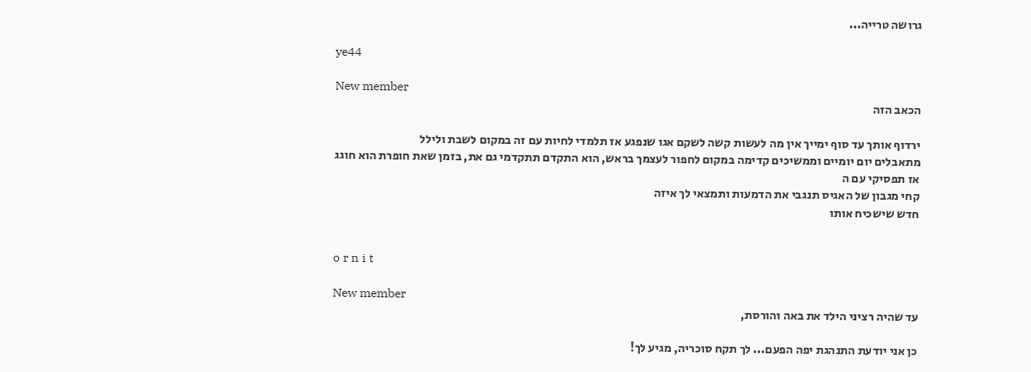גרושה טרייה...

ye44

New member
הכאב הזה

ירדוף אותך עד סוף ימייך אין מה לעשות קשה לשקם אגו שנפגע אז תלמדי לחיות עם זה במקום לשבת ולילל
מתאבלים יום יומיים וממשיכים קדימה במקום לחפור לעצמך בראש, הוא התקדם תתקדמי גם את, בזמן שאת חופרת הוא חוגג
אז תפסיקי עם ה
קחי מגבון של האגיס תנגבי את הדמעות ותמצאי לך איזה
חדש שישכיח אותו


o r n i t

New member
עד שהיה רציני הילד את באה והורסת,

כן אני יודעת התנהגת יפה הפעם... לך תקח סוכריה, מגיע לך!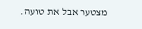מצטער אבל את טועה.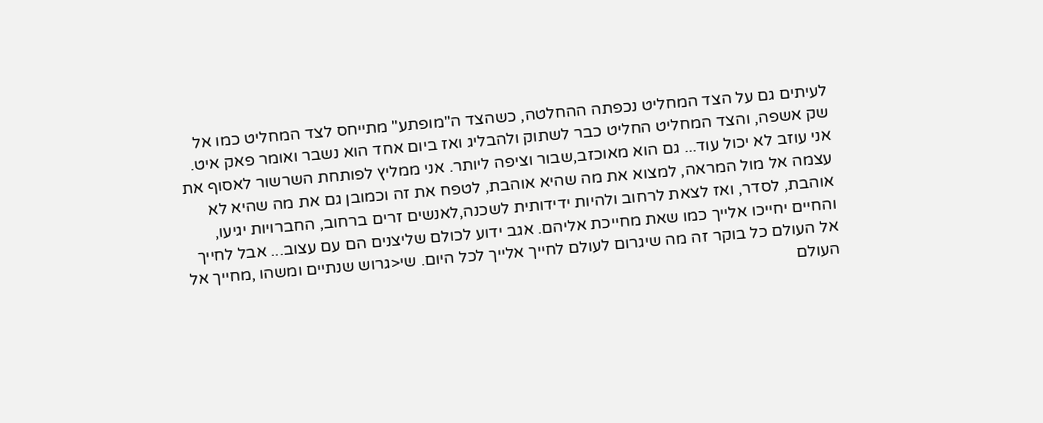לעיתים גם על הצד המחליט נכפתה ההחלטה, כשהצד ה"מופתע" מתייחס לצד המחליט כמו אל שק אשפה, והצד המחליט החליט כבר לשתוק ולהבליג ואז ביום אחד הוא נשבר ואומר פאק איט. אני עוזב לא יכול עוד... גם הוא מאוכזב,שבור וציפה ליותר. אני ממליץ לפותחת השרשור לאסוף את עצמה אל מול המראה, למצוא את מה שהיא אוהבת, לטפח את זה וכמובן גם את מה שהיא לא אוהבת, לסדר, ואז לצאת לרחוב ולהיות ידידותית לשכנה,לאנשים זרים ברחוב, החברויות יגיעו, והחיים יחייכו אלייך כמו שאת מחייכת אליהם. אגב ידוע לכולם שליצנים הם עם עצוב... אבל לחייך אל העולם כל בוקר זה מה שיגרום לעולם לחייך אלייך לכל היום. שי<גרוש שנתיים ומשהו ,מחייך אל העולם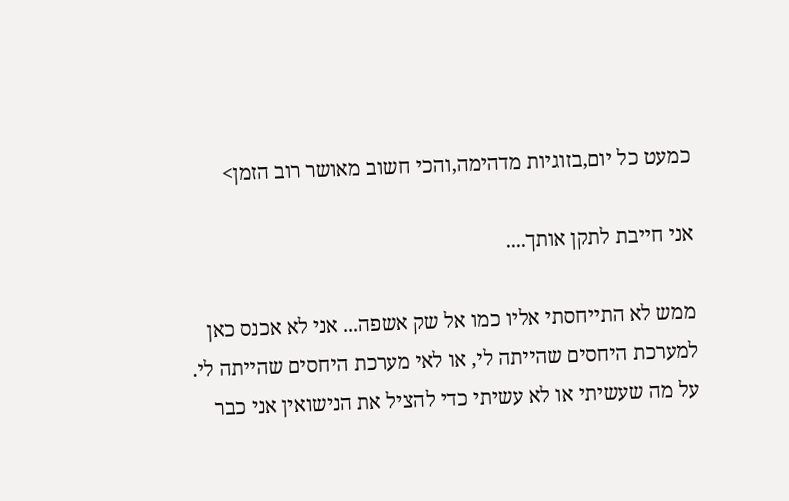כמעט כל יום,בזוגיות מדהימה,והכי חשוב מאושר רוב הזמן>

אני חייבת לתקן אותך....

ממש לא התייחסתי אליו כמו אל שק אשפה... אני לא אכנס כאן למערכת היחסים שהייתה לי, או לאי מערכת היחסים שהייתה לי. על מה שעשיתי או לא עשיתי כדי להציל את הנישואין אני כבר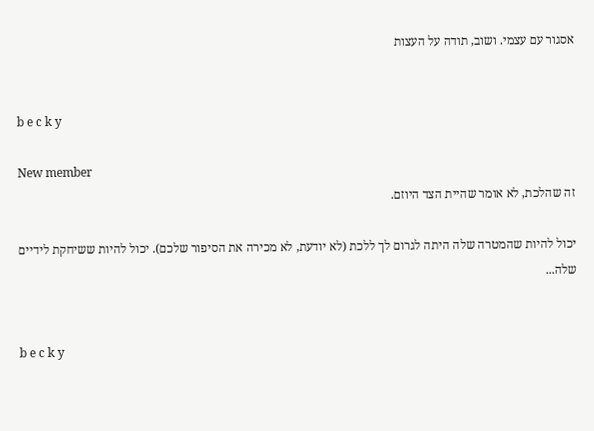אסגור עם עצמי. ושוב, תודה על העצות


b e c k y

New member
זה שהלכת, לא אומר שהיית הצד היוזם.

יכול להיות שהמטרה שלה היתה לגרום לך ללכת (לא יודעת, לא מכירה את הסיפור שלכם). יכול להיות ששיחקת לידיים שלה...


b e c k y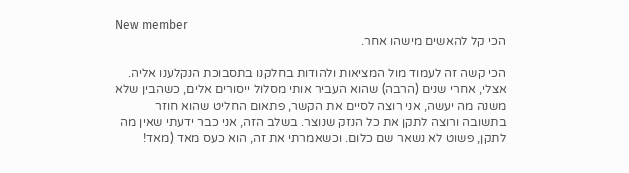New member
הכי קל להאשים מישהו אחר.

הכי קשה זה לעמוד מול המציאות ולהודות בחלקנו בתסבוכת הנקלענו אליה. אצלי, אחרי שנים (הרבה) שהוא העביר אותי מסלול ייסורים אלים, כשהבין שלא משנה מה יעשה, אני רוצה לסיים את הקשר, פתאום החליט שהוא חוזר בתשובה ורוצה לתקן את כל הנזק שנוצר. בשלב הזה, אני כבר ידעתי שאין מה לתקן, פשוט לא נשאר שם כלום. וכשאמרתי את זה, הוא כעס מאד (מאד!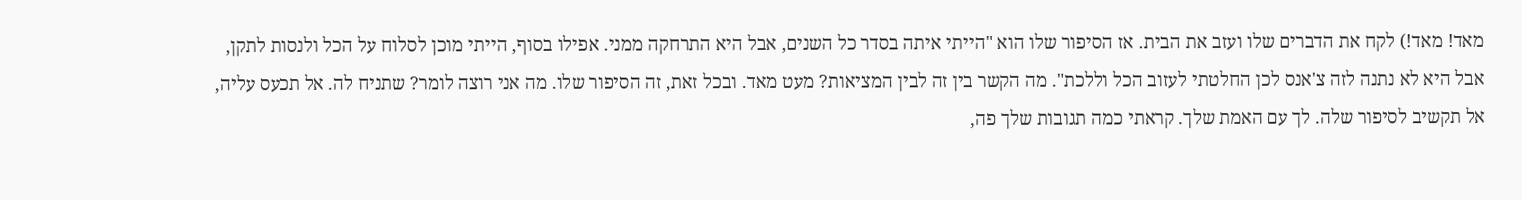מאד! מאד!) לקח את הדברים שלו ועזב את הבית. אז הסיפור שלו הוא "הייתי איתה בסדר כל השנים, אבל היא התרחקה ממני. אפילו בסוף, הייתי מוכן לסלוח על הכל ולנסות לתקן, אבל היא לא נתנה לזה צ'אנס לכן החלטתי לעזוב הכל וללכת". מה הקשר בין זה לבין המציאות? מעט מאד. ובכל זאת, זה הסיפור שלו. מה אני רוצה לומר? שתניח לה. אל תכעס עליה, אל תקשיב לסיפור שלה. לך עם האמת שלך. קראתי כמה תגובות שלך פה,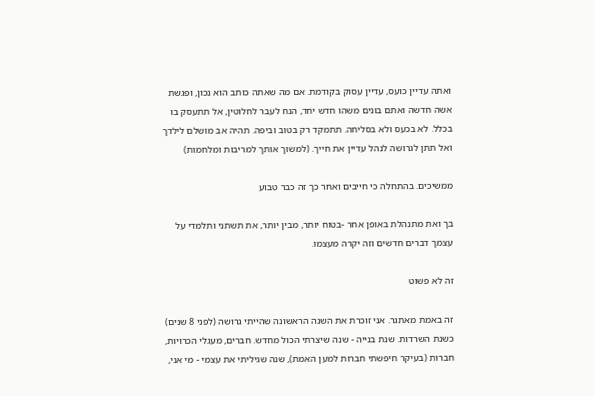ואתה עדיין כועס, עדיין עסוק בקודמת. אם מה שאתה כותב הוא נכון, ופגשת אשה חדשה ואתם בונים משהו חדש יחד, הנח לעבר לחלוטין, אל תתעסק בו בכלל. לא בכעס ולא בסליחה. תתמקד רק בטוב וביפה. תהיה אב מושלם לילדך ואל תתן לגרושה לנהל עדיין את חייך. (למשוך אותך למריבות ומלחמות)

ממשיכים. בהתחלה כי חייבים ואחר כך זה כבר טבוע

בך ואת מתנהלת באופן אחר -בטוח יותר, מבין יותר, את תשתני ותלמדי על עצמך דברים חדשים וזה יקרה מעצמו.

זה לא פשוט

זה באמת מאתגר. אני זוכרת את השנה הראשונה שהייתי גרושה (לפני 8 שנים) כשנת השרדות. שנת בנייה - שנה שיצרתי הכול מחדש. חברים, מעגלי הכרויות, חברות (בעיקר חיפשתי חברות למען האמת), שנה שגיליתי את עצמי - מי אני,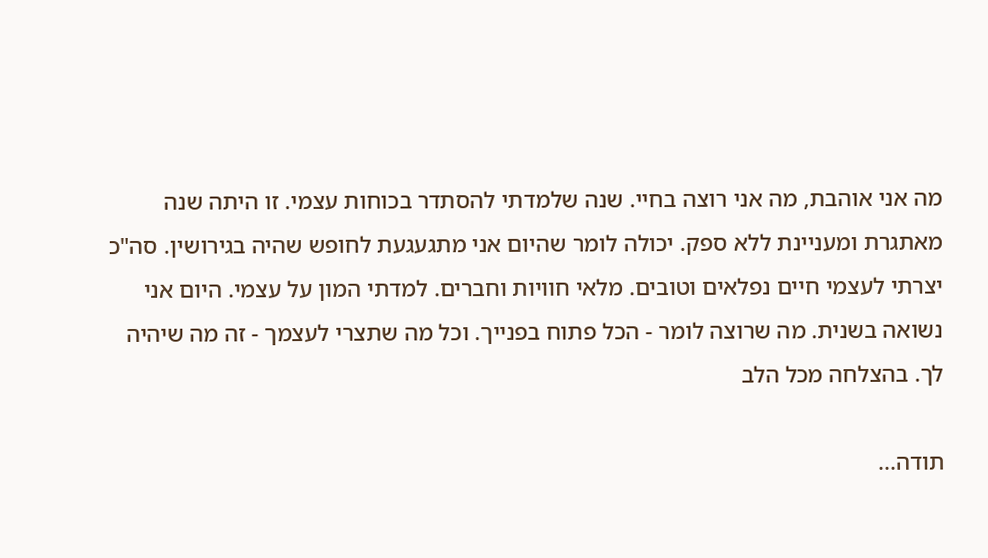מה אני אוהבת, מה אני רוצה בחיי. שנה שלמדתי להסתדר בכוחות עצמי. זו היתה שנה מאתגרת ומעניינת ללא ספק. יכולה לומר שהיום אני מתגעגעת לחופש שהיה בגירושין. סה"כ יצרתי לעצמי חיים נפלאים וטובים. מלאי חוויות וחברים. למדתי המון על עצמי. היום אני נשואה בשנית. מה שרוצה לומר - הכל פתוח בפנייך. וכל מה שתצרי לעצמך - זה מה שיהיה לך. בהצלחה מכל הלב

תודה...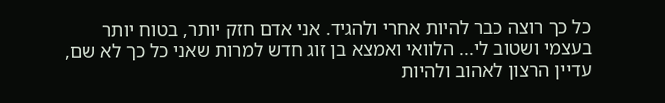כל כך רוצה כבר להיות אחרי ולהגיד. אני אדם חזק יותר, בטוח יותר בעצמי ושטוב לי... הלוואי ואמצא בן זוג חדש למרות שאני כל כך לא שם, עדיין הרצון לאהוב ולהיות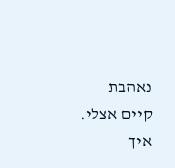נאהבת קיים אצלי. איך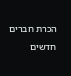הכרת חברים חדשים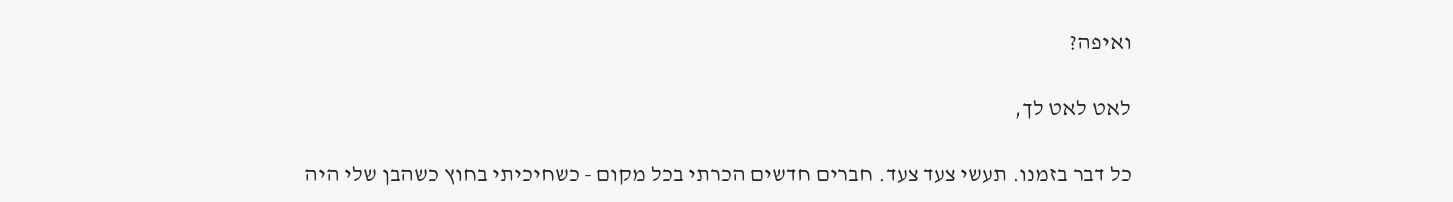ואיפה?

לאט לאט לך,

כל דבר בזמנו. תעשי צעד צעד. חברים חדשים הכרתי בכל מקום - כשחיכיתי בחוץ כשהבן שלי היה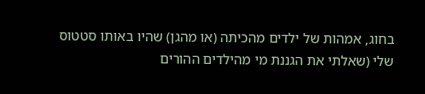בחוג, אמהות של ילדים מהכיתה (או מהגן) שהיו באותו סטטוס שלי (שאלתי את הגננת מי מהילדים ההורים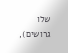שלו גרושים),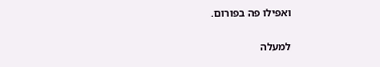ואפילו פה בפורום.

למעלה